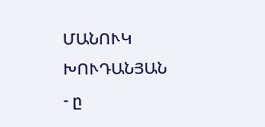ՄԱՆՈՒԿ ԽՈՒԴԱՆՅԱՆ
- ը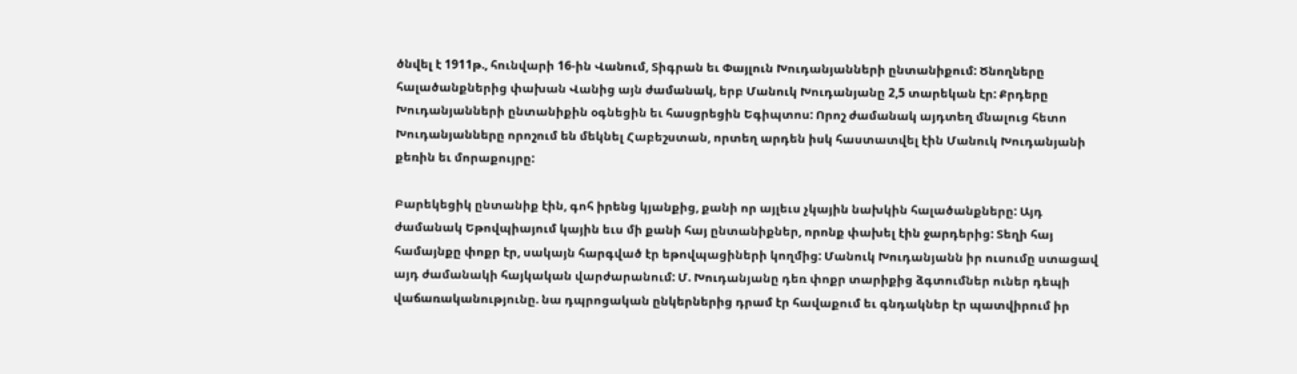ծնվել է 1911թ., հունվարի 16-ին Վանում, Տիգրան եւ Փայլուն Խուդանյանների ընտանիքում: Ծնողները հալածանքներից փախան Վանից այն ժամանակ, երբ Մանուկ Խուդանյանը 2,5 տարեկան էր: Քրդերը Խուդանյանների ընտանիքին օգնեցին եւ հասցրեցին Եգիպտոս: Որոշ ժամանակ այդտեղ մնալուց հետո Խուդանյանները որոշում են մեկնել Հաբեշստան, որտեղ արդեն իսկ հաստատվել էին Մանուկ Խուդանյանի քեռին եւ մորաքույրը:

Բարեկեցիկ ընտանիք էին, գոհ իրենց կյանքից, քանի որ այլեւս չկային նախկին հալածանքները: Այդ ժամանակ Եթովպիայում կային եւս մի քանի հայ ընտանիքներ, որոնք փախել էին ջարդերից: Տեղի հայ համայնքը փոքր էր, սակայն հարգված էր եթովպացիների կողմից: Մանուկ Խուդանյանն իր ուսումը ստացավ այդ ժամանակի հայկական վարժարանում: Մ. Խուդանյանը դեռ փոքր տարիքից ձգտումներ ուներ դեպի վաճառականությունը. նա դպրոցական ընկերներից դրամ էր հավաքում եւ գնդակներ էր պատվիրում իր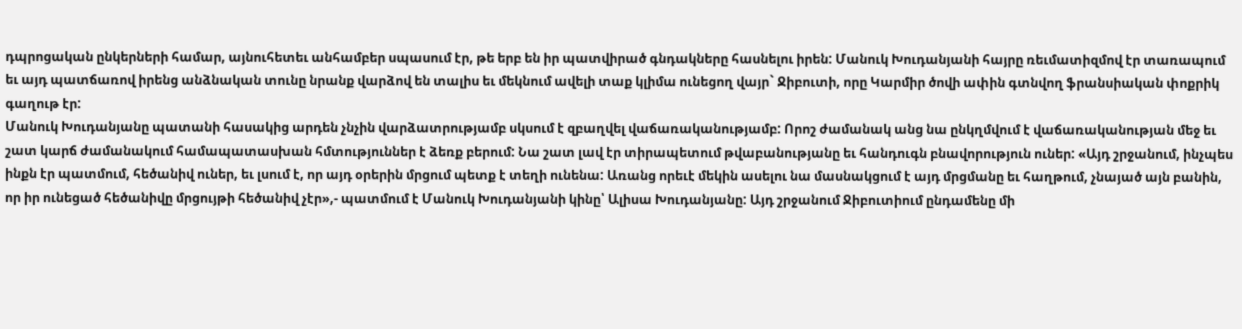դպրոցական ընկերների համար, այնուհետեւ անհամբեր սպասում էր, թե երբ են իր պատվիրած գնդակները հասնելու իրեն: Մանուկ Խուդանյանի հայրը ռեւմատիզմով էր տառապում եւ այդ պատճառով իրենց անձնական տունը նրանք վարձով են տալիս եւ մեկնում ավելի տաք կլիմա ունեցող վայր` Ջիբուտի, որը Կարմիր ծովի ափին գտնվող ֆրանսիական փոքրիկ գաղութ էր:
Մանուկ Խուդանյանը պատանի հասակից արդեն չնչին վարձատրությամբ սկսում է զբաղվել վաճառականությամբ: Որոշ ժամանակ անց նա ընկղմվում է վաճառականության մեջ եւ շատ կարճ ժամանակում համապատասխան հմտություններ է ձեռք բերում: Նա շատ լավ էր տիրապետում թվաբանությանը եւ հանդուգն բնավորություն ուներ: «Այդ շրջանում, ինչպես ինքն էր պատմում, հեծանիվ ուներ, եւ լսում է, որ այդ օրերին մրցում պետք է տեղի ունենա: Առանց որեւէ մեկին ասելու նա մասնակցում է այդ մրցմանը եւ հաղթում, չնայած այն բանին, որ իր ունեցած հեծանիվը մրցույթի հեծանիվ չէր»,- պատմում է Մանուկ Խուդանյանի կինը՝ Ալիսա Խուդանյանը: Այդ շրջանում Ջիբուտիում ընդամենը մի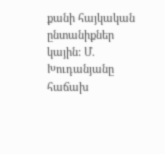քանի հայկական ընտանիքներ կային: Մ. Խուդանյանը հաճախ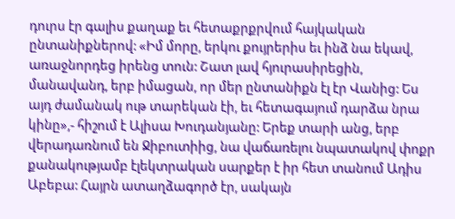դուրս էր գալիս քաղաք եւ հետաքրքրվում հայկական ընտանիքներով: «Իմ մորը, երկու քույրերիս եւ ինձ նա եկավ, առաջնորդեց իրենց տուն: Շատ լավ հյուրասիրեցին, մանավանդ, երբ իմացան, որ մեր ընտանիքն էլ էր Վանից: Ես այդ ժամանակ ութ տարեկան էի, եւ հետագայում դարձա նրա կինը»,- հիշում է Ալիսա Խուդանյանը: Երեք տարի անց, երբ վերադառնում են Ջիբուտիից, նա վաճառելու նպատակով փոքր քանակությամբ էլեկտրական սարքեր է իր հետ տանում Ադիս Աբեբա: Հայրն ատաղձագործ էր, սակայն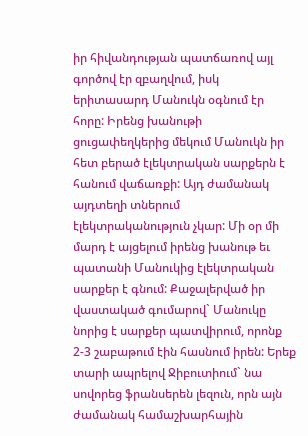իր հիվանդության պատճառով այլ գործով էր զբաղվում, իսկ երիտասարդ Մանուկն օգնում էր հորը: Իրենց խանութի ցուցափեղկերից մեկում Մանուկն իր հետ բերած էլեկտրական սարքերն է հանում վաճառքի: Այդ ժամանակ այդտեղի տներում էլեկտրականություն չկար: Մի օր մի մարդ է այցելում իրենց խանութ եւ պատանի Մանուկից էլեկտրական սարքեր է գնում: Քաջալերված իր վաստակած գումարով` Մանուկը նորից է սարքեր պատվիրում, որոնք 2-3 շաբաթում էին հասնում իրեն: Երեք տարի ապրելով Ջիբուտիում` նա սովորեց ֆրանսերեն լեզուն, որն այն ժամանակ համաշխարհային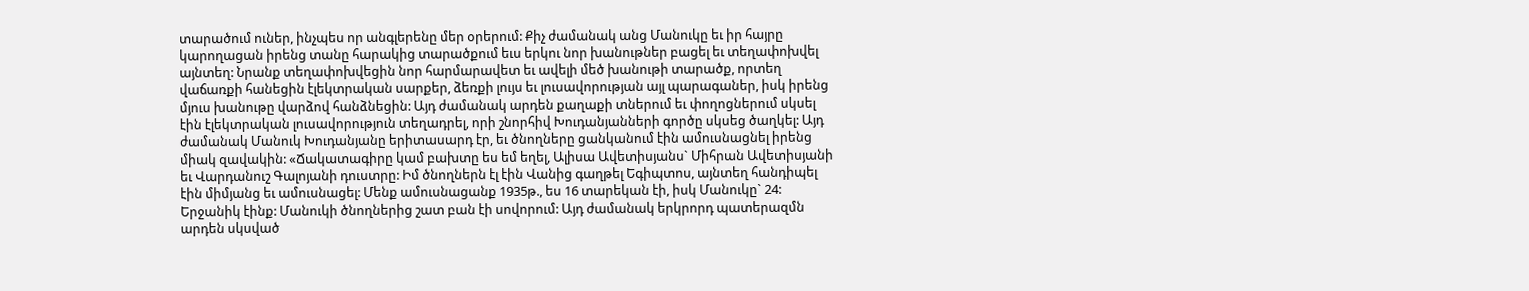տարածում ուներ, ինչպես որ անգլերենը մեր օրերում: Քիչ ժամանակ անց Մանուկը եւ իր հայրը կարողացան իրենց տանը հարակից տարածքում եւս երկու նոր խանութներ բացել եւ տեղափոխվել այնտեղ: Նրանք տեղափոխվեցին նոր հարմարավետ եւ ավելի մեծ խանութի տարածք, որտեղ վաճառքի հանեցին էլեկտրական սարքեր, ձեռքի լույս եւ լուսավորության այլ պարագաներ, իսկ իրենց մյուս խանութը վարձով հանձնեցին: Այդ ժամանակ արդեն քաղաքի տներում եւ փողոցներում սկսել էին էլեկտրական լուսավորություն տեղադրել, որի շնորհիվ Խուդանյանների գործը սկսեց ծաղկել: Այդ ժամանակ Մանուկ Խուդանյանը երիտասարդ էր, եւ ծնողները ցանկանում էին ամուսնացնել իրենց միակ զավակին: «Ճակատագիրը կամ բախտը ես եմ եղել, Ալիսա Ավետիսյանս` Միհրան Ավետիսյանի եւ Վարդանուշ Գալոյանի դուստրը: Իմ ծնողներն էլ էին Վանից գաղթել Եգիպտոս, այնտեղ հանդիպել էին միմյանց եւ ամուսնացել: Մենք ամուսնացանք 1935թ., ես 16 տարեկան էի, իսկ Մանուկը` 24: Երջանիկ էինք: Մանուկի ծնողներից շատ բան էի սովորում: Այդ ժամանակ երկրորդ պատերազմն արդեն սկսված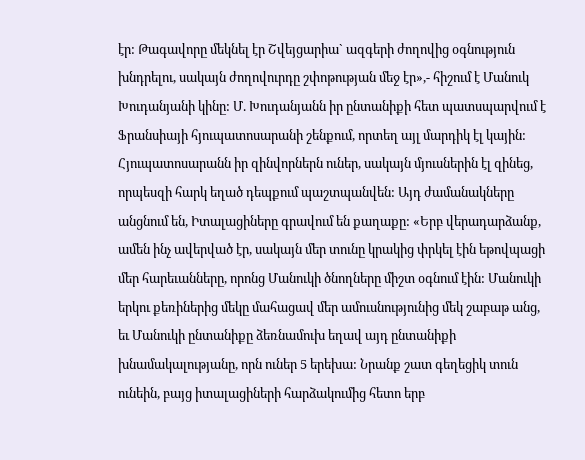էր: Թագավորը մեկնել էր Շվեյցարիա` ազգերի ժողովից օգնություն խնդրելու, սակայն ժողովուրդը շփոթության մեջ էր»,- հիշում է Մանուկ Խուդանյանի կինը: Մ. Խուդանյանն իր ընտանիքի հետ պատսպարվում է Ֆրանսիայի հյուպատոսարանի շենքում, որտեղ այլ մարդիկ էլ կային: Հյուպատոսարանն իր զինվորներն ուներ, սակայն մյուսներին էլ զինեց, որպեսզի հարկ եղած դեպքում պաշտպանվեն: Այդ ժամանակները անցնում են, Իտալացիները գրավում են քաղաքը: «Երբ վերադարձանք, ամեն ինչ ավերված էր, սակայն մեր տունը կրակից փրկել էին եթովպացի մեր հարեւանները, որոնց Մանուկի ծնողները միշտ օգնում էին: Մանուկի երկու քեռիներից մեկը մահացավ մեր ամուսնությունից մեկ շաբաթ անց, եւ Մանուկի ընտանիքը ձեռնամուխ եղավ այդ ընտանիքի խնամակալությանը, որն ուներ 5 երեխա: Նրանք շատ գեղեցիկ տուն ունեին, բայց իտալացիների հարձակումից հետո երբ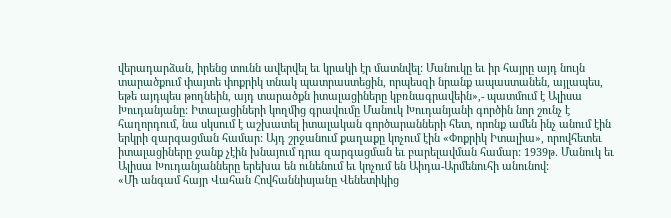վերադարձան, իրենց տունն ավերվել եւ կրակի էր մատնվել: Մանուկը եւ իր հայրը այդ նույն տարածքում փայտե փոքրիկ տնակ պատրաստեցին, որպեսզի նրանք ապաստանեն, այլապես, եթե այդպես թողնեին, այդ տարածքն իտալացիները կբռնագրավեին»,- պատմում է Ալիսա Խուդանյանը: Իտալացիների կողմից գրավումը Մանուկ Խուդանյանի գործին նոր շունչ է հաղորդում, նա սկսում է աշխատել իտալական գործարանների հետ, որոնք ամեն ինչ անում էին երկրի զարգացման համար: Այդ շրջանում քաղաքը կոչում էին «Փոքրիկ Իտալիա», որովհետեւ իտալացիները ջանք չէին խնայում դրա զարգացման եւ բարելավման համար: 1939թ. Մանուկ եւ Ալիսա Խուդանյանները երեխա են ունենում եւ կոչում են Աիդա-Արմենուհի անունով:
«Մի անգամ հայր Վահան Հովհաննիսյանը Վենետիկից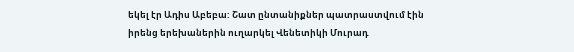եկել էր Ադիս Աբեբա: Շատ ընտանիքներ պատրաստվում էին իրենց երեխաներին ուղարկել Վենետիկի Մուրադ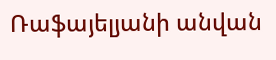Ռաֆայելյանի անվան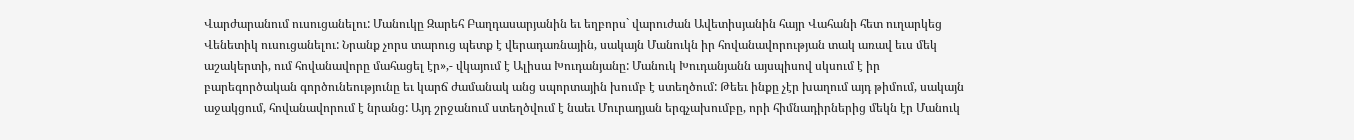Վարժարանում ուսուցանելու: Մանուկը Զարեհ Բաղդասարյանին եւ եղբորս` վարուժան Ավետիսյանին հայր Վահանի հետ ուղարկեց Վենետիկ ուսուցանելու: Նրանք չորս տարուց պետք է վերադառնային, սակայն Մանուկն իր հովանավորության տակ առավ եւս մեկ աշակերտի, ում հովանավորը մահացել էր»,- վկայում է Ալիսա Խուդանյանը: Մանուկ Խուդանյանն այսպիսով սկսում է իր բարեգործական գործունեությունը եւ կարճ ժամանակ անց սպորտային խումբ է ստեղծում: Թեեւ ինքը չէր խաղում այդ թիմում, սակայն աջակցում, հովանավորում է նրանց: Այդ շրջանում ստեղծվում է նաեւ Մուրադյան երգչախումբը, որի հիմնադիրներից մեկն էր Մանուկ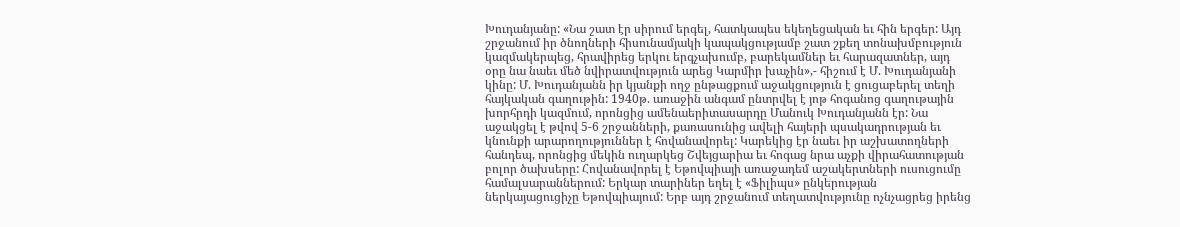Խուդանյանը: «Նա շատ էր սիրում երգել, հատկապես եկեղեցական եւ հին երգեր: Այդ շրջանում իր ծնողների հիսունամյակի կապակցությամբ շատ շքեղ տոնախմբություն կազմակերպեց, հրավիրեց երկու երգչախումբ, բարեկամներ եւ հարազատներ, այդ օրը նա նաեւ մեծ նվիրատվություն արեց Կարմիր խաչին»,- հիշում է Մ. Խուդանյանի կինը: Մ. Խուդանյանն իր կյանքի ողջ ընթացքում աջակցություն է ցուցաբերել տեղի հայկական գաղութին: 1940թ. առաջին անգամ ընտրվել է յոթ հոգանոց գաղութային խորհրդի կազմում, որոնցից ամենաերիտասարդը Մանուկ Խուդանյանն էր: Նա աջակցել է թվով 5-6 շրջանների, քառասունից ավելի հայերի պսակադրության եւ կնունքի արարողություններ է հովանավորել: Կարեկից էր նաեւ իր աշխատողների հանդեպ, որոնցից մեկին ուղարկեց Շվեյցարիա եւ հոգաց նրա աչքի վիրահատության բոլոր ծախսերը: Հովանավորել է Եթովպիայի առաջադեմ աշակերտների ուսուցումը համալսարաններում: Երկար տարիներ եղել է «Ֆիլիպս» ընկերության ներկայացուցիչը Եթովպիայում: Երբ այդ շրջանում տեղատվությունը ոչնչացրեց իրենց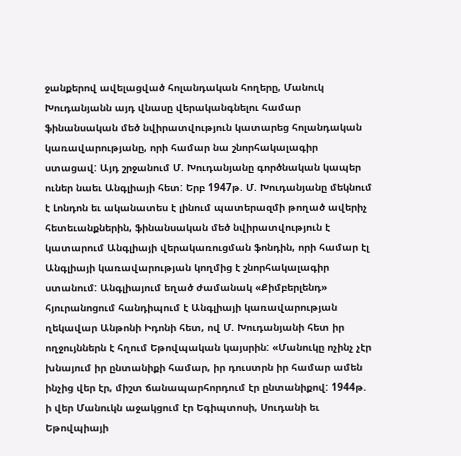ջանքերով ավելացված հոլանդական հողերը, Մանուկ Խուդանյանն այդ վնասը վերականգնելու համար ֆինանսական մեծ նվիրատվություն կատարեց հոլանդական կառավարությանը, որի համար նա շնորհակալագիր ստացավ: Այդ շրջանում Մ. Խուդանյանը գործնական կապեր ուներ նաեւ Անգլիայի հետ: Երբ 1947թ. Մ. Խուդանյանը մեկնում է Լոնդոն եւ ականատես է լինում պատերազմի թողած ավերիչ հետեւանքներին, ֆինանսական մեծ նվիրատվություն է կատարում Անգլիայի վերակառուցման ֆոնդին, որի համար էլ Անգլիայի կառավարության կողմից է շնորհակալագիր ստանում: Անգլիայում եղած ժամանակ «Քիմբերլենդ» հյուրանոցում հանդիպում է Անգլիայի կառավարության ղեկավար Անթոնի Իդոնի հետ, ով Մ. Խուդանյանի հետ իր ողջույններն է հղում Եթովպական կայսրին: «Մանուկը ոչինչ չէր խնայում իր ընտանիքի համար, իր դուստրն իր համար ամեն ինչից վեր էր, միշտ ճանապարհորդում էր ընտանիքով: 1944թ. ի վեր Մանուկն աջակցում էր Եգիպտոսի, Սուդանի եւ Եթովպիայի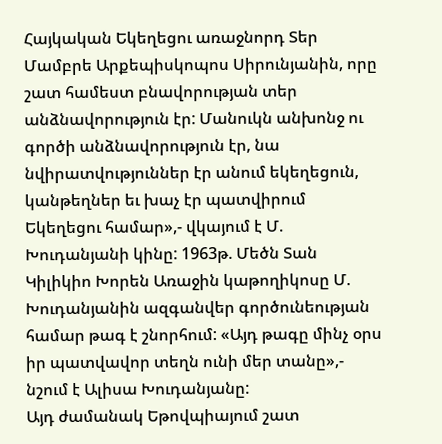Հայկական Եկեղեցու առաջնորդ Տեր Մամբրե Արքեպիսկոպոս Սիրունյանին, որը շատ համեստ բնավորության տեր անձնավորություն էր: Մանուկն անխոնջ ու գործի անձնավորություն էր, նա նվիրատվություններ էր անում եկեղեցուն, կանթեղներ եւ խաչ էր պատվիրում Եկեղեցու համար»,- վկայում է Մ. Խուդանյանի կինը: 1963թ. Մեծն Տան Կիլիկիո Խորեն Առաջին կաթողիկոսը Մ. Խուդանյանին ազգանվեր գործունեության համար թագ է շնորհում: «Այդ թագը մինչ օրս իր պատվավոր տեղն ունի մեր տանը»,- նշում է Ալիսա Խուդանյանը:
Այդ ժամանակ Եթովպիայում շատ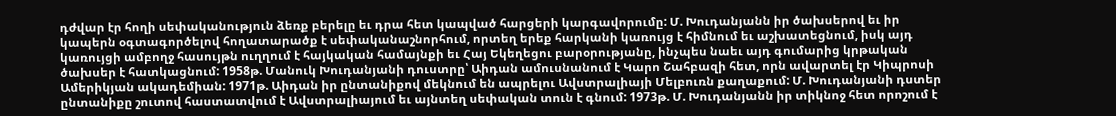դժվար էր հողի սեփականություն ձեռք բերելը եւ դրա հետ կապված հարցերի կարգավորումը: Մ. Խուդանյանն իր ծախսերով եւ իր կապերն օգտագործելով հողատարածք է սեփականաշնորհում, որտեղ երեք հարկանի կառույց է հիմնում եւ աշխատեցնում, իսկ այդ կառույցի ամբողջ հասույթն ուղղում է հայկական համայնքի եւ Հայ Եկեղեցու բարօրությանը, ինչպես նաեւ այդ գումարից կրթական ծախսեր է հատկացնում: 1958թ. Մանուկ Խուդանյանի դուստրը՝ Աիդան ամուսնանում է Կարո Շահբազի հետ, որն ավարտել էր Կիպրոսի Ամերիկյան ակադեմիան: 1971թ. Աիդան իր ընտանիքով մեկնում են ապրելու Ավստրալիայի Մելբուռն քաղաքում: Մ. Խուդանյանի դստեր ընտանիքը շուտով հաստատվում է Ավստրալիայում եւ այնտեղ սեփական տուն է գնում: 1973թ. Մ. Խուդանյանն իր տիկնոջ հետ որոշում է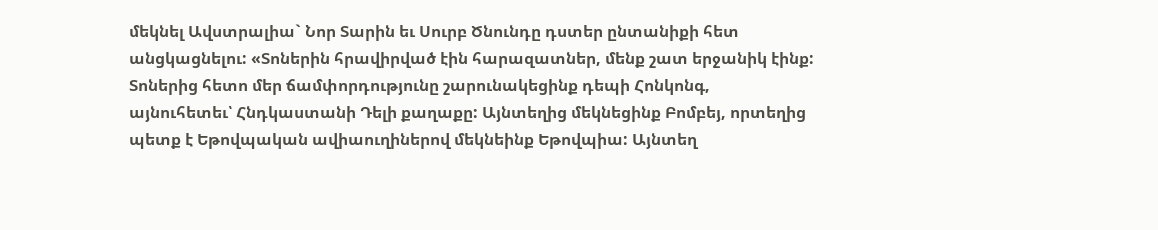մեկնել Ավստրալիա` Նոր Տարին եւ Սուրբ Ծնունդը դստեր ընտանիքի հետ անցկացնելու: «Տոներին հրավիրված էին հարազատներ, մենք շատ երջանիկ էինք: Տոներից հետո մեր ճամփորդությունը շարունակեցինք դեպի Հոնկոնգ, այնուհետեւ՝ Հնդկաստանի Դելի քաղաքը: Այնտեղից մեկնեցինք Բոմբեյ, որտեղից պետք է Եթովպական ավիաուղիներով մեկնեինք Եթովպիա: Այնտեղ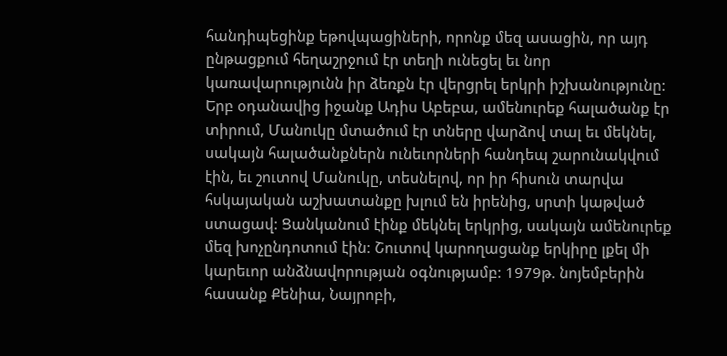հանդիպեցինք եթովպացիների, որոնք մեզ ասացին, որ այդ ընթացքում հեղաշրջում էր տեղի ունեցել եւ նոր կառավարությունն իր ձեռքն էր վերցրել երկրի իշխանությունը: Երբ օդանավից իջանք Ադիս Աբեբա, ամենուրեք հալածանք էր տիրում, Մանուկը մտածում էր տները վարձով տալ եւ մեկնել, սակայն հալածանքներն ունեւորների հանդեպ շարունակվում էին, եւ շուտով Մանուկը, տեսնելով, որ իր հիսուն տարվա հսկայական աշխատանքը խլում են իրենից, սրտի կաթված ստացավ: Ցանկանում էինք մեկնել երկրից, սակայն ամենուրեք մեզ խոչընդոտում էին: Շուտով կարողացանք երկիրը լքել մի կարեւոր անձնավորության օգնությամբ: 1979թ. նոյեմբերին հասանք Քենիա, Նայրոբի,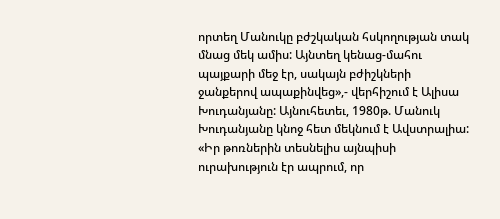որտեղ Մանուկը բժշկական հսկողության տակ մնաց մեկ ամիս: Այնտեղ կենաց-մահու պայքարի մեջ էր, սակայն բժիշկների ջանքերով ապաքինվեց»,- վերհիշում է Ալիսա Խուդանյանը: Այնուհետեւ, 1980թ. Մանուկ Խուդանյանը կնոջ հետ մեկնում է Ավստրալիա: «Իր թոռներին տեսնելիս այնպիսի ուրախություն էր ապրում, որ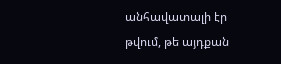անհավատալի էր թվում, թե այդքան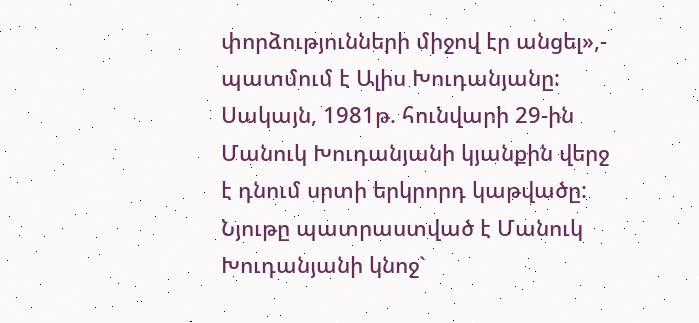փորձությունների միջով էր անցել»,- պատմում է Ալիս Խուդանյանը: Սակայն, 1981թ. հունվարի 29-ին Մանուկ Խուդանյանի կյանքին վերջ է դնում սրտի երկրորդ կաթվածը:
Նյութը պատրաստված է Մանուկ Խուդանյանի կնոջ`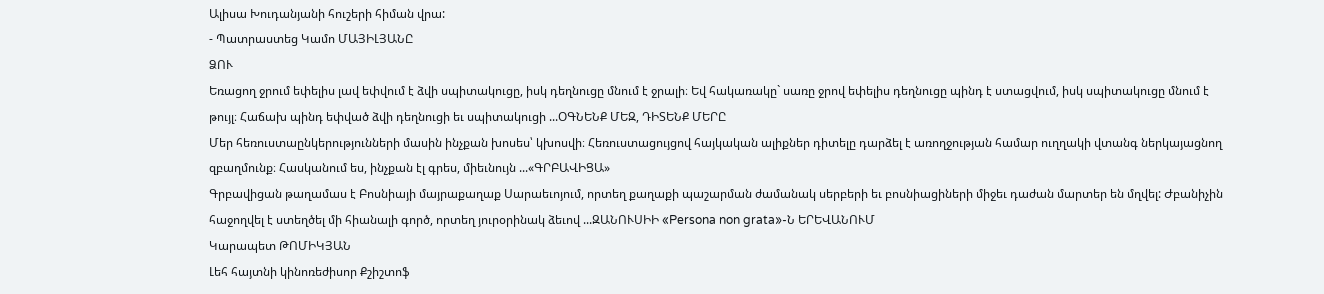Ալիսա Խուդանյանի հուշերի հիման վրա:
- Պատրաստեց Կամո ՄԱՅԻԼՅԱՆԸ
ՁՈՒ
Եռացող ջրում եփելիս լավ եփվում է ձվի սպիտակուցը, իսկ դեղնուցը մնում է ջրալի։ Եվ հակառակը` սառը ջրով եփելիս դեղնուցը պինդ է ստացվում, իսկ սպիտակուցը մնում է թույլ։ Հաճախ պինդ եփված ձվի դեղնուցի եւ սպիտակուցի ...ՕԳՆԵՆՔ ՄԵԶ, ԴԻՏԵՆՔ ՄԵՐԸ
Մեր հեռուստաընկերությունների մասին ինչքան խոսես՝ կխոսվի։ Հեռուստացույցով հայկական ալիքներ դիտելը դարձել է առողջության համար ուղղակի վտանգ ներկայացնող զբաղմունք։ Հասկանում ես, ինչքան էլ գրես, միեւնույն ...«ԳՐԲԱՎԻՑԱ»
Գրբավիցան թաղամաս է Բոսնիայի մայրաքաղաք Սարաեւոյում, որտեղ քաղաքի պաշարման ժամանակ սերբերի եւ բոսնիացիների միջեւ դաժան մարտեր են մղվել: Ժբանիչին հաջողվել է ստեղծել մի հիանալի գործ, որտեղ յուրօրինակ ձեւով ...ԶԱՆՈՒՍԻԻ «Persona non grata»-Ն ԵՐԵՎԱՆՈՒՄ
Կարապետ ԹՈՄԻԿՅԱՆ
Լեհ հայտնի կինոռեժիսոր Քշիշտոֆ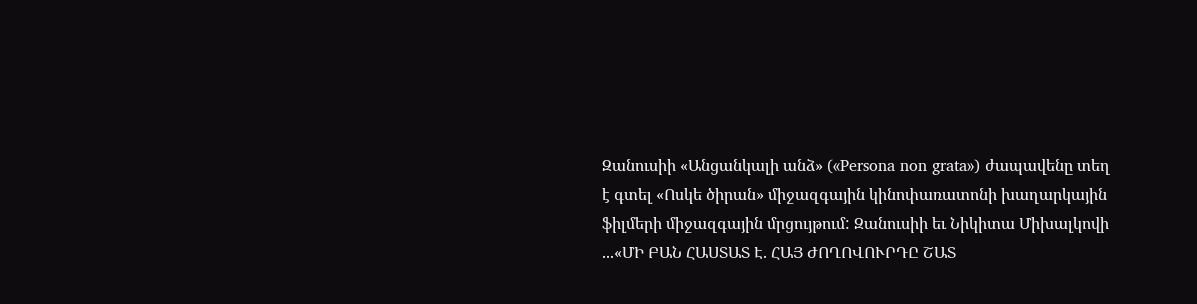Զանուսիի «Անցանկալի անձ» («Persona non grata») ժապավենը տեղ է գտել «Ոսկե ծիրան» միջազգային կինոփառատոնի խաղարկային ֆիլմերի միջազգային մրցույթում: Զանուսիի եւ Նիկիտա Միխալկովի ...«ՄԻ ԲԱՆ ՀԱՍՏԱՏ Է. ՀԱՅ ԺՈՂՈՎՈՒՐԴԸ ՇԱՏ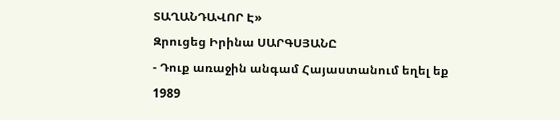ՏԱՂԱՆԴԱՎՈՐ Է»
Զրուցեց Իրինա ՍԱՐԳՍՅԱՆԸ
- Դուք առաջին անգամ Հայաստանում եղել եք 1989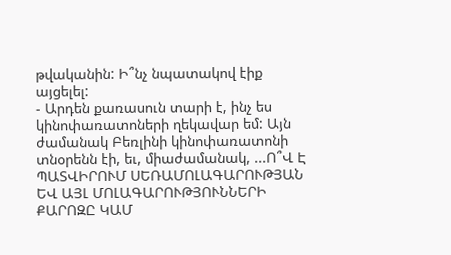թվականին: Ի՞նչ նպատակով էիք այցելել:
- Արդեն քառասուն տարի է, ինչ ես կինոփառատոների ղեկավար եմ: Այն ժամանակ Բեռլինի կինոփառատոնի տնօրենն էի, եւ, միաժամանակ, ...Ո՞Վ Է ՊԱՏՎԻՐՈՒՄ ՍԵՌԱՄՈԼԱԳԱՐՈՒԹՅԱՆ ԵՎ ԱՅԼ ՄՈԼԱԳԱՐՈՒԹՅՈՒՆՆԵՐԻ ՔԱՐՈԶԸ ԿԱՄ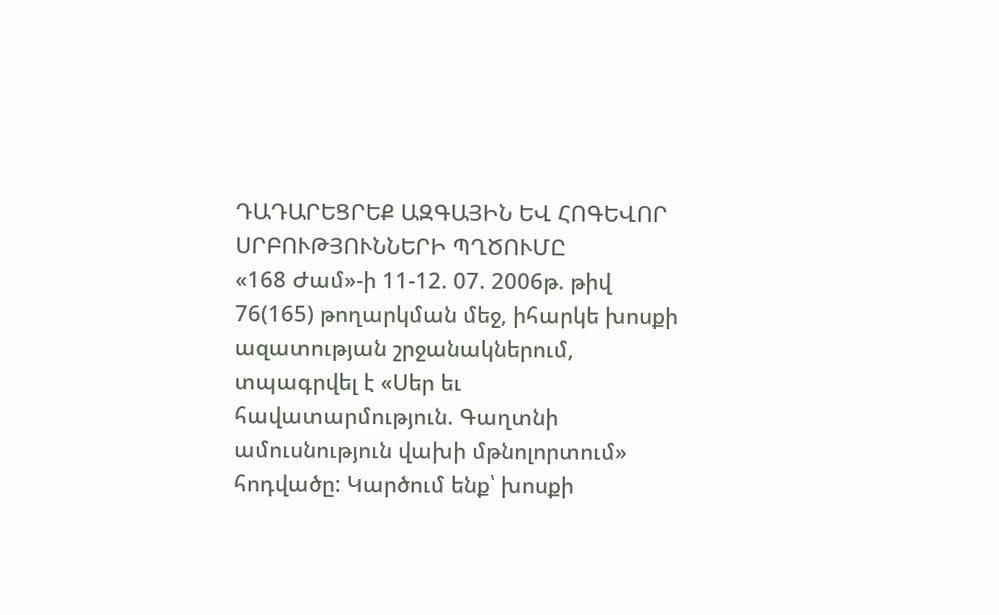ԴԱԴԱՐԵՑՐԵՔ ԱԶԳԱՅԻՆ ԵՎ ՀՈԳԵՎՈՐ ՍՐԲՈՒԹՅՈՒՆՆԵՐԻ ՊՂԾՈՒՄԸ
«168 Ժամ»-ի 11-12. 07. 2006թ. թիվ 76(165) թողարկման մեջ, իհարկե խոսքի ազատության շրջանակներում, տպագրվել է «Սեր եւ հավատարմություն. Գաղտնի ամուսնություն վախի մթնոլորտում» հոդվածը: Կարծում ենք՝ խոսքի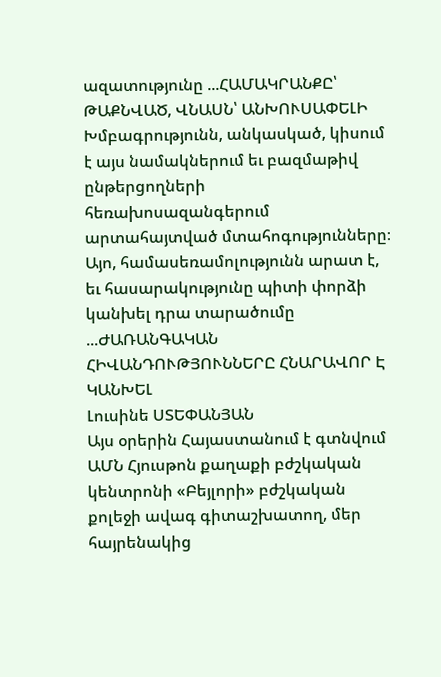ազատությունը ...ՀԱՄԱԿՐԱՆՔԸ՝ ԹԱՔՆՎԱԾ, ՎՆԱՍՆ՝ ԱՆԽՈՒՍԱՓԵԼԻ
Խմբագրությունն, անկասկած, կիսում է այս նամակներում եւ բազմաթիվ ընթերցողների հեռախոսազանգերում արտահայտված մտահոգությունները։ Այո, համասեռամոլությունն արատ է, եւ հասարակությունը պիտի փորձի կանխել դրա տարածումը ...ԺԱՌԱՆԳԱԿԱՆ ՀԻՎԱՆԴՈՒԹՅՈՒՆՆԵՐԸ ՀՆԱՐԱՎՈՐ Է ԿԱՆԽԵԼ
Լուսինե ՍՏԵՓԱՆՅԱՆ
Այս օրերին Հայաստանում է գտնվում ԱՄՆ Հյուսթոն քաղաքի բժշկական կենտրոնի «Բեյլորի» բժշկական քոլեջի ավագ գիտաշխատող, մեր հայրենակից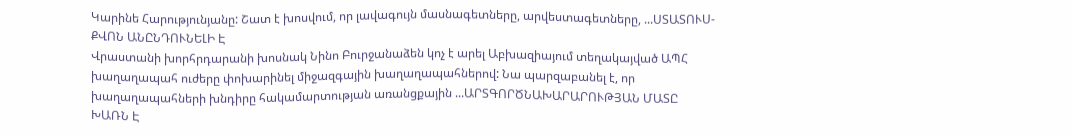Կարինե Հարությունյանը: Շատ է խոսվում, որ լավագույն մասնագետները, արվեստագետները, ...ՍՏԱՏՈՒՍ-ՔՎՈՆ ԱՆԸՆԴՈՒՆԵԼԻ Է
Վրաստանի խորհրդարանի խոսնակ Նինո Բուրջանաձեն կոչ է արել Աբխազիայում տեղակայված ԱՊՀ խաղաղապահ ուժերը փոխարինել միջազգային խաղաղապահներով: Նա պարզաբանել է, որ խաղաղապահների խնդիրը հակամարտության առանցքային ...ԱՐՏԳՈՐԾՆԱԽԱՐԱՐՈՒԹՅԱՆ ՄԱՏԸ ԽԱՌՆ Է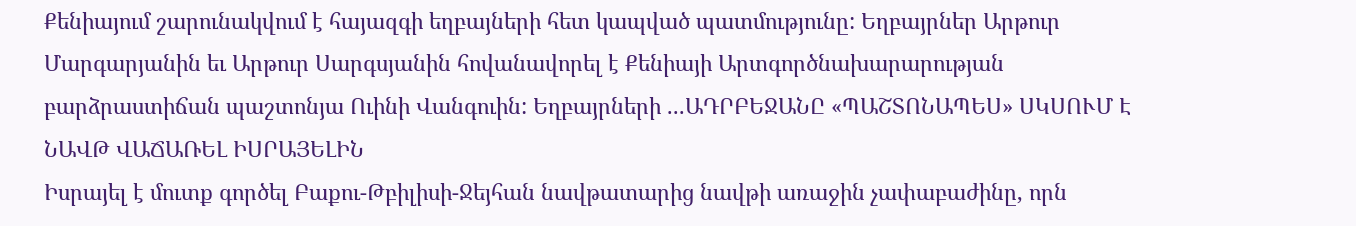Քենիայում շարունակվում է հայազգի եղբայների հետ կապված պատմությունը: Եղբայրներ Արթուր Մարգարյանին եւ Արթուր Սարգսյանին հովանավորել է Քենիայի Արտգործնախարարության բարձրաստիճան պաշտոնյա Ուինի Վանգուին: Եղբայրների ...ԱԴՐԲԵՋԱՆԸ «ՊԱՇՏՈՆԱՊԵՍ» ՍԿՍՈՒՄ Է ՆԱՎԹ ՎԱՃԱՌԵԼ ԻՍՐԱՅԵԼԻՆ
Իսրայել է մուտք գործել Բաքու-Թբիլիսի-Ջեյհան նավթատարից նավթի առաջին չափաբաժինը, որն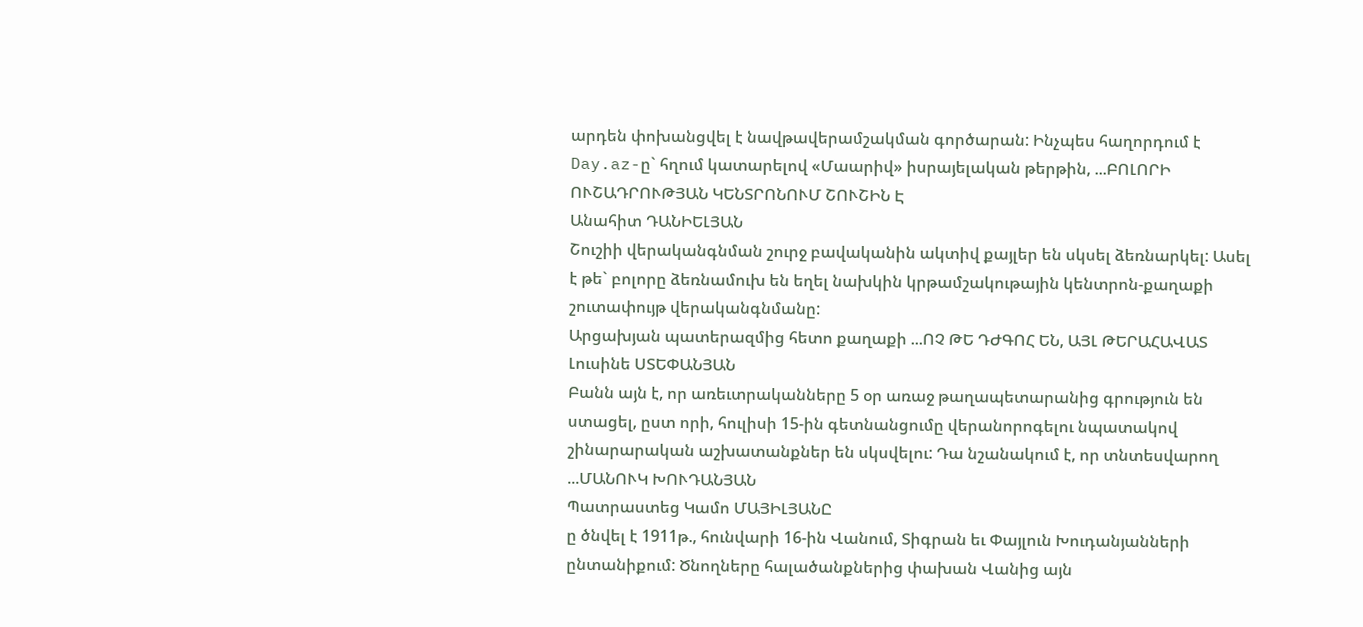արդեն փոխանցվել է նավթավերամշակման գործարան: Ինչպես հաղորդում է Day.az-ը` հղում կատարելով «Մաարիվ» իսրայելական թերթին, ...ԲՈԼՈՐԻ ՈՒՇԱԴՐՈՒԹՅԱՆ ԿԵՆՏՐՈՆՈՒՄ ՇՈՒՇԻՆ Է
Անահիտ ԴԱՆԻԵԼՅԱՆ
Շուշիի վերականգնման շուրջ բավականին ակտիվ քայլեր են սկսել ձեռնարկել: Ասել է թե` բոլորը ձեռնամուխ են եղել նախկին կրթամշակութային կենտրոն-քաղաքի շուտափույթ վերականգնմանը:
Արցախյան պատերազմից հետո քաղաքի ...ՈՉ ԹԵ ԴԺԳՈՀ ԵՆ, ԱՅԼ ԹԵՐԱՀԱՎԱՏ
Լուսինե ՍՏԵՓԱՆՅԱՆ
Բանն այն է, որ առեւտրականները 5 օր առաջ թաղապետարանից գրություն են ստացել, ըստ որի, հուլիսի 15-ին գետնանցումը վերանորոգելու նպատակով շինարարական աշխատանքներ են սկսվելու: Դա նշանակում է, որ տնտեսվարող ...ՄԱՆՈՒԿ ԽՈՒԴԱՆՅԱՆ
Պատրաստեց Կամո ՄԱՅԻԼՅԱՆԸ
ը ծնվել է 1911թ., հունվարի 16-ին Վանում, Տիգրան եւ Փայլուն Խուդանյանների ընտանիքում: Ծնողները հալածանքներից փախան Վանից այն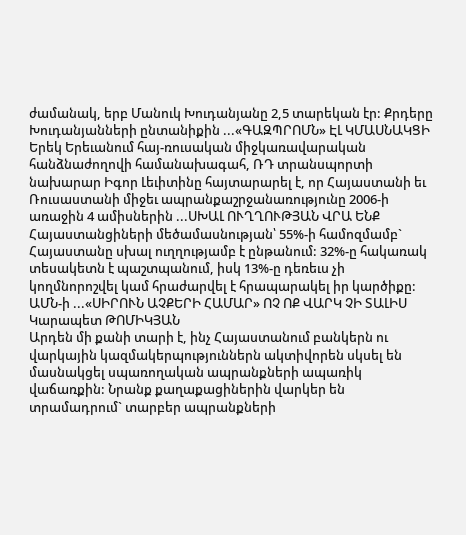ժամանակ, երբ Մանուկ Խուդանյանը 2,5 տարեկան էր: Քրդերը Խուդանյանների ընտանիքին ...«ԳԱԶՊՐՈՄՆ» ԷԼ ԿՄԱՍՆԱԿՑԻ
Երեկ Երեւանում հայ-ռուսական միջկառավարական հանձնաժողովի համանախագահ, ՌԴ տրանսպորտի նախարար Իգոր Լեւիտինը հայտարարել է, որ Հայաստանի եւ Ռուսաստանի միջեւ ապրանքաշրջանառությունը 2006-ի առաջին 4 ամիսներին ...ՍԽԱԼ ՈՒՂՂՈՒԹՅԱՆ ՎՐԱ ԵՆՔ
Հայաստանցիների մեծամասնության՝ 55%-ի համոզմամբ` Հայաստանը սխալ ուղղությամբ է ընթանում: 32%-ը հակառակ տեսակետն է պաշտպանում, իսկ 13%-ը դեռեւս չի կողմնորոշվել կամ հրաժարվել է հրապարակել իր կարծիքը: ԱՄՆ-ի ...«ՍԻՐՈՒՆ ԱՉՔԵՐԻ ՀԱՄԱՐ» ՈՉ ՈՔ ՎԱՐԿ ՉԻ ՏԱԼԻՍ
Կարապետ ԹՈՄԻԿՅԱՆ
Արդեն մի քանի տարի է, ինչ Հայաստանում բանկերն ու վարկային կազմակերպություններն ակտիվորեն սկսել են մասնակցել սպառողական ապրանքների ապառիկ վաճառքին: Նրանք քաղաքացիներին վարկեր են տրամադրում` տարբեր ապրանքների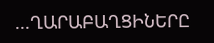...ՂԱՐԱԲԱՂՑԻՆԵՐԸ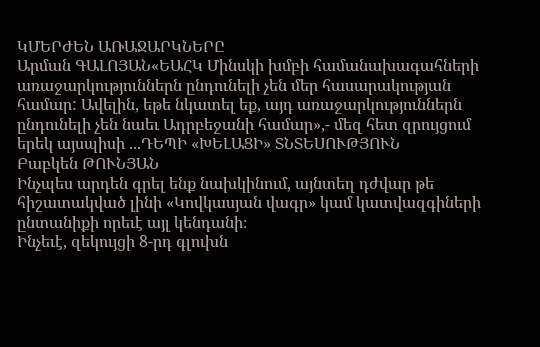ԿՄԵՐԺԵՆ ԱՌԱՋԱՐԿՆԵՐԸ
Արման ԳԱԼՈՅԱՆ«ԵԱՀԿ Մինսկի խմբի համանախագահների առաջարկություններն ընդունելի չեն մեր հասարակության համար: Ավելին, եթե նկատել եք, այդ առաջարկություններն ընդունելի չեն նաեւ Ադրբեջանի համար»,- մեզ հետ զրույցում երեկ այսպիսի ...ԴԵՊԻ «ԽԵԼԱՑԻ» ՏՆՏԵՍՈՒԹՅՈՒՆ
Բաբկեն ԹՈՒՆՅԱՆ
Ինչպես արդեն գրել ենք նախկինում, այնտեղ դժվար թե հիշատակված լինի «Կովկասյան վագր» կամ կատվազգիների ընտանիքի որեւէ այլ կենդանի։
Ինչեւէ, զեկույցի 8-րդ գլուխն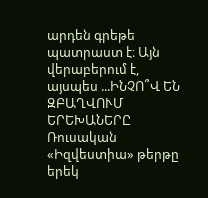արդեն գրեթե պատրաստ է։ Այն վերաբերում է, այսպես ...ԻՆՉՈ՞Վ ԵՆ ԶԲԱՂՎՈՒՄ ԵՐԵԽԱՆԵՐԸ
Ռուսական «Իզվեստիա» թերթը երեկ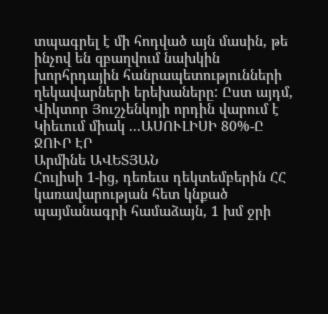տպագրել է մի հոդված այն մասին, թե ինչով են զբաղվում նախկին խորհրդային հանրապետությունների ղեկավարների երեխաները: Ըստ այդմ, Վիկտոր Յուշչենկոյի որդին վարում է Կիեւում միակ ...ԱՍՈՒԼԻՍԻ 80%-Ը ՋՈՒՐ ԷՐ
Արմինե ԱՎԵՏՅԱՆ
Հուլիսի 1-ից, դեռեւս դեկտեմբերին ՀՀ կառավարության հետ կնքած պայմանագրի համաձայն, 1 խմ ջրի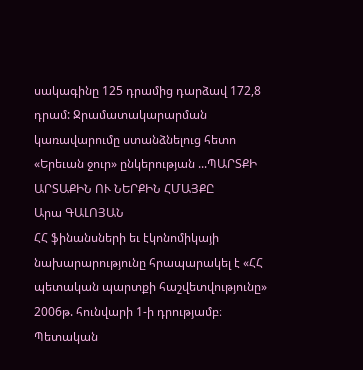սակագինը 125 դրամից դարձավ 172,8 դրամ: Ջրամատակարարման կառավարումը ստանձնելուց հետո «Երեւան ջուր» ընկերության ...ՊԱՐՏՔԻ ԱՐՏԱՔԻՆ ՈՒ ՆԵՐՔԻՆ ՀՄԱՅՔԸ
Արա ԳԱԼՈՅԱՆ
ՀՀ ֆինանսների եւ էկոնոմիկայի նախարարությունը հրապարակել է «ՀՀ պետական պարտքի հաշվետվությունը» 2006թ. հունվարի 1-ի դրությամբ։ Պետական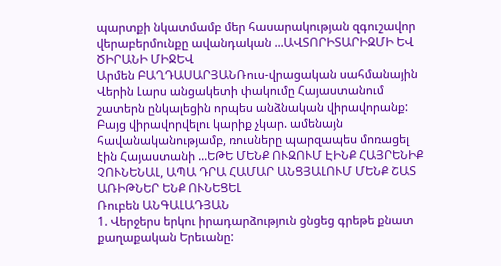պարտքի նկատմամբ մեր հասարակության զգուշավոր վերաբերմունքը ավանդական ...ԱՎՏՈՐԻՏԱՐԻԶՄԻ ԵՎ ԾԻՐԱՆԻ ՄԻՋԵՎ
Արմեն ԲԱՂԴԱՍԱՐՅԱՆՌուս-վրացական սահմանային Վերին Լարս անցակետի փակումը Հայաստանում շատերն ընկալեցին որպես անձնական վիրավորանք: Բայց վիրավորվելու կարիք չկար. ամենայն հավանականությամբ, ռուսները պարզապես մոռացել էին Հայաստանի ...ԵԹԵ ՄԵՆՔ ՈՒԶՈՒՄ ԷԻՆՔ ՀԱՅՐԵՆԻՔ ՉՈՒՆԵՆԱԼ, ԱՊԱ ԴՐԱ ՀԱՄԱՐ ԱՆՑՅԱԼՈՒՄ ՄԵՆՔ ՇԱՏ ԱՌԻԹՆԵՐ ԵՆՔ ՈՒՆԵՑԵԼ
Ռուբեն ԱՆԳԱԼԱԴՅԱՆ
1. Վերջերս երկու իրադարձություն ցնցեց գրեթե քնատ քաղաքական Երեւանը: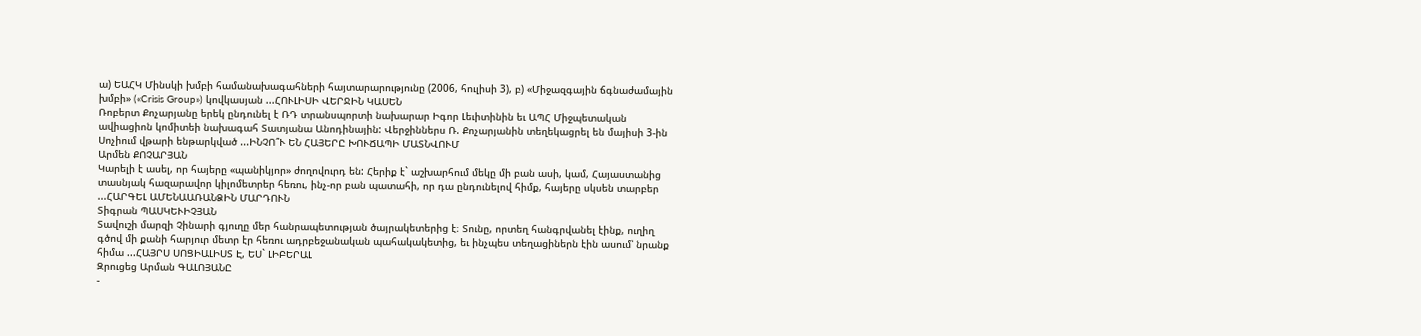ա) ԵԱՀԿ Մինսկի խմբի համանախագահների հայտարարությունը (2006, հուլիսի 3), բ) «Միջազգային ճգնաժամային խմբի» («Crisis Group») կովկասյան ...ՀՈՒԼԻՍԻ ՎԵՐՋԻՆ ԿԱՍԵՆ
Ռոբերտ Քոչարյանը երեկ ընդունել է ՌԴ տրանսպորտի նախարար Իգոր Լեւիտինին եւ ԱՊՀ Միջպետական ավիացիոն կոմիտեի նախագահ Տատյանա Անոդինային: Վերջիններս Ռ. Քոչարյանին տեղեկացրել են մայիսի 3-ին Սոչիում վթարի ենթարկված ...ԻՆՉՈ՞Ւ ԵՆ ՀԱՅԵՐԸ ԽՈՒՃԱՊԻ ՄԱՏՆՎՈՒՄ
Արմեն ՔՈՉԱՐՅԱՆ
Կարելի է ասել, որ հայերը «պանիկյոր» ժողովուրդ են: Հերիք է` աշխարհում մեկը մի բան ասի, կամ, Հայաստանից տասնյակ հազարավոր կիլոմետրեր հեռու, ինչ-որ բան պատահի, որ դա ընդունելով հիմք, հայերը սկսեն տարբեր ...ՀԱՐԳԵԼ ԱՄԵՆԱԱՌԱՆՁԻՆ ՄԱՐԴՈՒՆ
Տիգրան ՊԱՍԿԵՒԻՉՅԱՆ
Տավուշի մարզի Չինարի գյուղը մեր հանրապետության ծայրակետերից է։ Տունը, որտեղ հանգրվանել էինք, ուղիղ գծով մի քանի հարյուր մետր էր հեռու ադրբեջանական պահակակետից, եւ ինչպես տեղացիներն էին ասում՝ նրանք հիմա ...ՀԱՅՐՍ ՍՈՑԻԱԼԻՍՏ Է, ԵՍ` ԼԻԲԵՐԱԼ
Զրուցեց Արման ԳԱԼՈՅԱՆԸ
-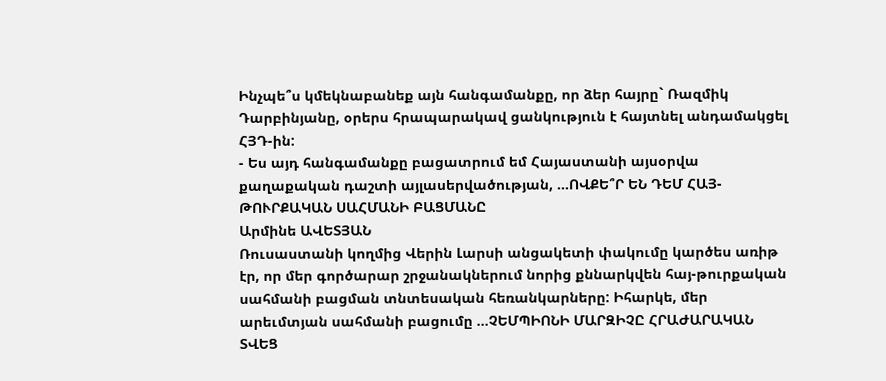Ինչպե՞ս կմեկնաբանեք այն հանգամանքը, որ ձեր հայրը` Ռազմիկ Դարբինյանը, օրերս հրապարակավ ցանկություն է հայտնել անդամակցել ՀՅԴ-ին:
- Ես այդ հանգամանքը բացատրում եմ Հայաստանի այսօրվա քաղաքական դաշտի այլասերվածության, ...ՈՎՔԵ՞Ր ԵՆ ԴԵՄ ՀԱՅ-ԹՈՒՐՔԱԿԱՆ ՍԱՀՄԱՆԻ ԲԱՑՄԱՆԸ
Արմինե ԱՎԵՏՅԱՆ
Ռուսաստանի կողմից Վերին Լարսի անցակետի փակումը կարծես առիթ էր, որ մեր գործարար շրջանակներում նորից քննարկվեն հայ-թուրքական սահմանի բացման տնտեսական հեռանկարները: Իհարկե, մեր արեւմտյան սահմանի բացումը ...ՉԵՄՊԻՈՆԻ ՄԱՐԶԻՉԸ ՀՐԱԺԱՐԱԿԱՆ ՏՎԵՑ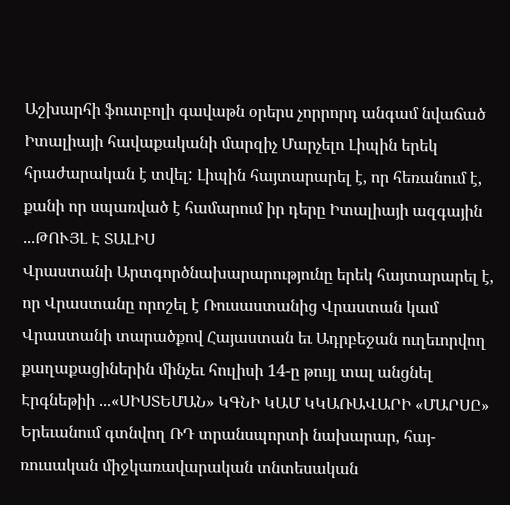Աշխարհի ֆուտբոլի գավաթն օրերս չորրորդ անգամ նվաճած Իտալիայի հավաքականի մարզիչ Մարչելո Լիպին երեկ հրաժարական է տվել: Լիպին հայտարարել է, որ հեռանում է, քանի որ սպառված է համարում իր դերը Իտալիայի ազգային ...ԹՈՒՅԼ Է ՏԱԼԻՍ
Վրաստանի Արտգործնախարարությունը երեկ հայտարարել է, որ Վրաստանը որոշել է Ռուսաստանից Վրաստան կամ Վրաստանի տարածքով Հայաստան եւ Ադրբեջան ուղեւորվող քաղաքացիներին մինչեւ հուլիսի 14-ը թույլ տալ անցնել Էրգնեթիի ...«ՍԻՍՏԵՄԱՆ» ԿԳՆԻ ԿԱՄ ԿԿԱՌԱՎԱՐԻ «ՄԱՐՍԸ»
Երեւանում գտնվող ՌԴ տրանսպորտի նախարար, հայ-ռուսական միջկառավարական տնտեսական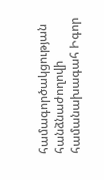համագործակցության հանձնաժողովի համանախագահ Իգոր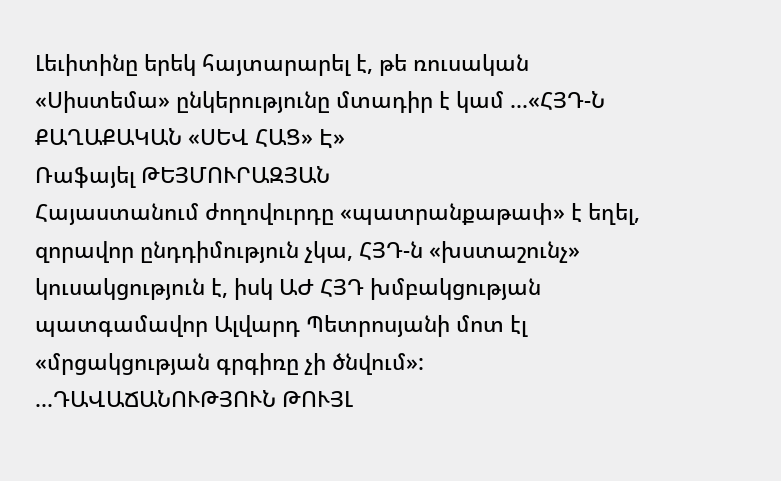Լեւիտինը երեկ հայտարարել է, թե ռուսական «Սիստեմա» ընկերությունը մտադիր է կամ ...«ՀՅԴ-Ն ՔԱՂԱՔԱԿԱՆ «ՍԵՎ ՀԱՑ» Է»
Ռաֆայել ԹԵՅՄՈՒՐԱԶՅԱՆ
Հայաստանում ժողովուրդը «պատրանքաթափ» է եղել, զորավոր ընդդիմություն չկա, ՀՅԴ-ն «խստաշունչ» կուսակցություն է, իսկ ԱԺ ՀՅԴ խմբակցության պատգամավոր Ալվարդ Պետրոսյանի մոտ էլ «մրցակցության գրգիռը չի ծնվում»: ...ԴԱՎԱՃԱՆՈՒԹՅՈՒՆ ԹՈՒՅԼ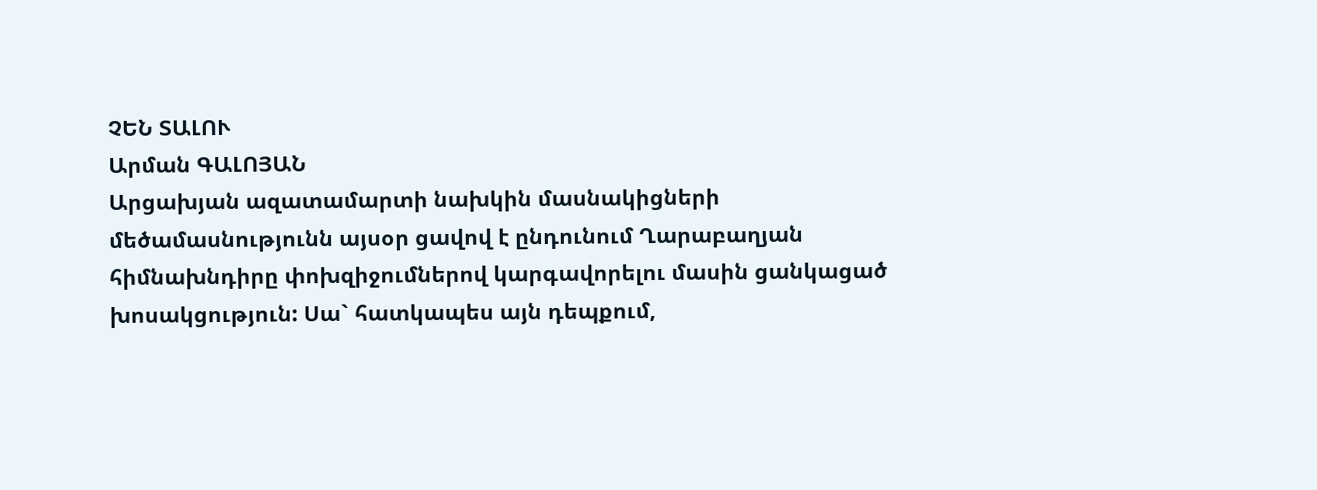ՉԵՆ ՏԱԼՈՒ
Արման ԳԱԼՈՅԱՆ
Արցախյան ազատամարտի նախկին մասնակիցների մեծամասնությունն այսօր ցավով է ընդունում Ղարաբաղյան հիմնախնդիրը փոխզիջումներով կարգավորելու մասին ցանկացած խոսակցություն: Սա` հատկապես այն դեպքում,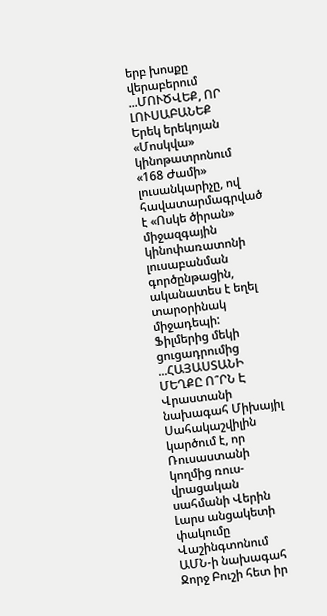երբ խոսքը վերաբերում ...ՄՈՒԾՎԵՔ, ՈՐ ԼՈՒՍԱԲԱՆԵՔ
Երեկ երեկոյան «Մոսկվա» կինոթատրոնում «168 Ժամի» լուսանկարիչը, ով հավատարմագրված է «Ոսկե ծիրան» միջազգային կինոփառատոնի լուսաբանման գործընթացին, ականատես է եղել տարօրինակ միջադեպի: Ֆիլմերից մեկի ցուցադրումից ...ՀԱՅԱՍՏԱՆԻ ՄԵՂՔԸ Ո՞ՐՆ Է
Վրաստանի նախագահ Միխայիլ Սահակաշվիլին կարծում է, որ Ռուսաստանի կողմից ռուս-վրացական սահմանի Վերին Լարս անցակետի փակումը Վաշինգտոնում ԱՄՆ-ի նախագահ Ջորջ Բուշի հետ իր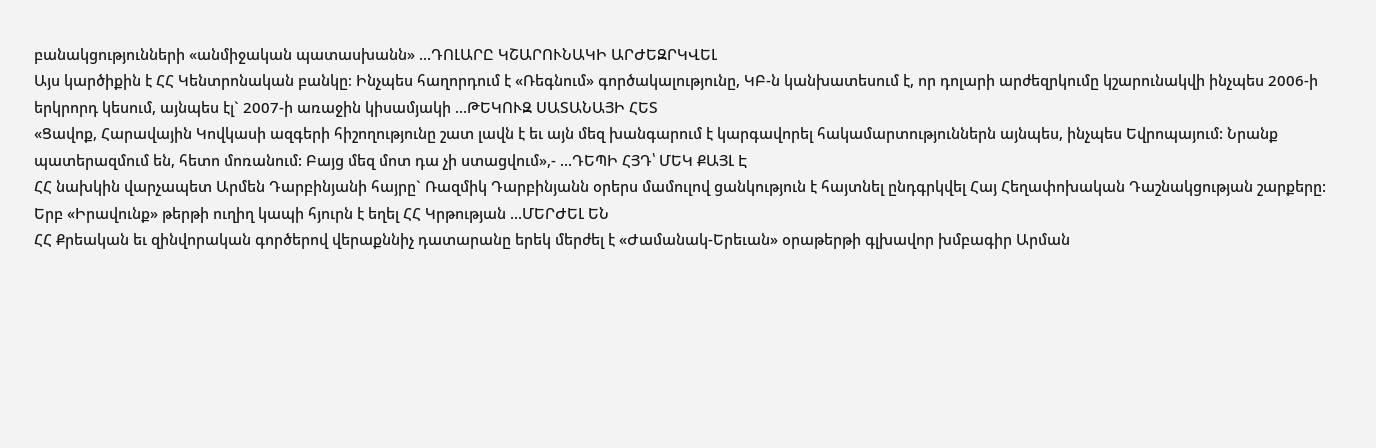բանակցությունների «անմիջական պատասխանն» ...ԴՈԼԱՐԸ ԿՇԱՐՈՒՆԱԿԻ ԱՐԺԵԶՐԿՎԵԼ
Այս կարծիքին է ՀՀ Կենտրոնական բանկը։ Ինչպես հաղորդում է «Ռեգնում» գործակալությունը, ԿԲ-ն կանխատեսում է, որ դոլարի արժեզրկումը կշարունակվի ինչպես 2006-ի երկրորդ կեսում, այնպես էլ` 2007-ի առաջին կիսամյակի ...ԹԵԿՈՒԶ ՍԱՏԱՆԱՅԻ ՀԵՏ
«Ցավոք, Հարավային Կովկասի ազգերի հիշողությունը շատ լավն է եւ այն մեզ խանգարում է կարգավորել հակամարտություններն այնպես, ինչպես Եվրոպայում: Նրանք պատերազմում են, հետո մոռանում: Բայց մեզ մոտ դա չի ստացվում»,- ...ԴԵՊԻ ՀՅԴ՝ ՄԵԿ ՔԱՅԼ Է
ՀՀ նախկին վարչապետ Արմեն Դարբինյանի հայրը` Ռազմիկ Դարբինյանն օրերս մամուլով ցանկություն է հայտնել ընդգրկվել Հայ Հեղափոխական Դաշնակցության շարքերը: Երբ «Իրավունք» թերթի ուղիղ կապի հյուրն է եղել ՀՀ Կրթության ...ՄԵՐԺԵԼ ԵՆ
ՀՀ Քրեական եւ զինվորական գործերով վերաքննիչ դատարանը երեկ մերժել է «Ժամանակ-Երեւան» օրաթերթի գլխավոր խմբագիր Արման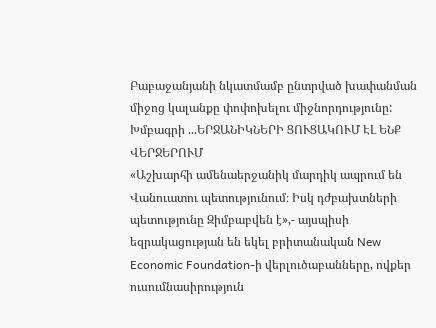Բաբաջանյանի նկատմամբ ընտրված խափանման միջոց կալանքը փոփոխելու միջնորդությունը: Խմբագրի ...ԵՐՋԱՆԻԿՆԵՐԻ ՑՈՒՑԱԿՈՒՄ ԷԼ ԵՆՔ ՎԵՐՋԵՐՈՒՄ
«Աշխարհի ամենաերջանիկ մարդիկ ապրում են Վանուատու պետությունում։ Իսկ դժբախտների պետությունը Զիմբաբվեն է»,- այսպիսի եզրակացության են եկել բրիտանական New Economic Foundation-ի վերլուծաբանները, ովքեր ուսումնասիրություն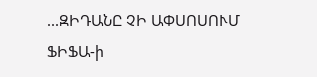...ԶԻԴԱՆԸ ՉԻ ԱՓՍՈՍՈՒՄ
ՖԻՖԱ-ի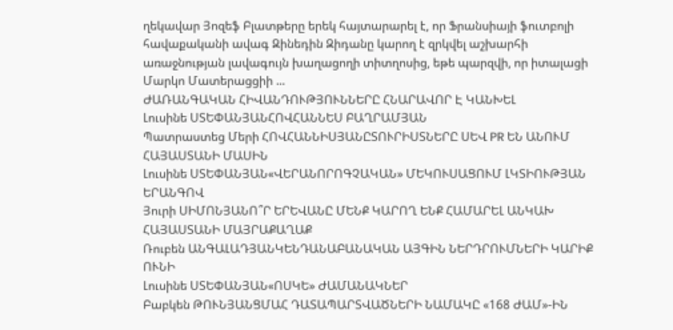ղեկավար Յոզեֆ Բլատթերը երեկ հայտարարել է, որ Ֆրանսիայի ֆուտբոլի հավաքականի ավագ Զինեդին Զիդանը կարող է զրկվել աշխարհի առաջնության լավագույն խաղացողի տիտղոսից, եթե պարզվի, որ իտալացի Մարկո Մատերացցիի ...
ԺԱՌԱՆԳԱԿԱՆ ՀԻՎԱՆԴՈՒԹՅՈՒՆՆԵՐԸ ՀՆԱՐԱՎՈՐ Է ԿԱՆԽԵԼ
Լուսինե ՍՏԵՓԱՆՅԱՆՀՈՎՀԱՆՆԵՍ ԲԱՂՐԱՄՅԱՆ
Պատրաստեց Մերի ՀՈՎՀԱՆՆԻՍՅԱՆԸՏՈՒՐԻՍՏՆԵՐԸ ՍԵՎ PR ԵՆ ԱՆՈՒՄ ՀԱՅԱՍՏԱՆԻ ՄԱՍԻՆ
Լուսինե ՍՏԵՓԱՆՅԱՆ«ՎԵՐԱՆՈՐՈԳՉԱԿԱՆ» ՄԵԿՈՒՍԱՑՈՒՄ ԼԿՏԻՈՒԹՅԱՆ ԵՐԱՆԳՈՎ
Յուրի ՍԻՄՈՆՅԱՆՈ՞Ր ԵՐԵՎԱՆԸ ՄԵՆՔ ԿԱՐՈՂ ԵՆՔ ՀԱՄԱՐԵԼ ԱՆԿԱԽ ՀԱՅԱՍՏԱՆԻ ՄԱՅՐԱՔԱՂԱՔ
Ռուբեն ԱՆԳԱԼԱԴՅԱՆԿԵՆԴԱՆԱԲԱՆԱԿԱՆ ԱՅԳԻՆ ՆԵՐԴՐՈՒՄՆԵՐԻ ԿԱՐԻՔ ՈՒՆԻ
Լուսինե ՍՏԵՓԱՆՅԱՆ«ՈՍԿԵ» ԺԱՄԱՆԱԿՆԵՐ
Բաբկեն ԹՈՒՆՅԱՆՑՄԱՀ ԴԱՏԱՊԱՐՏՎԱԾՆԵՐԻ ՆԱՄԱԿԸ «168 ԺԱՄ»-ԻՆ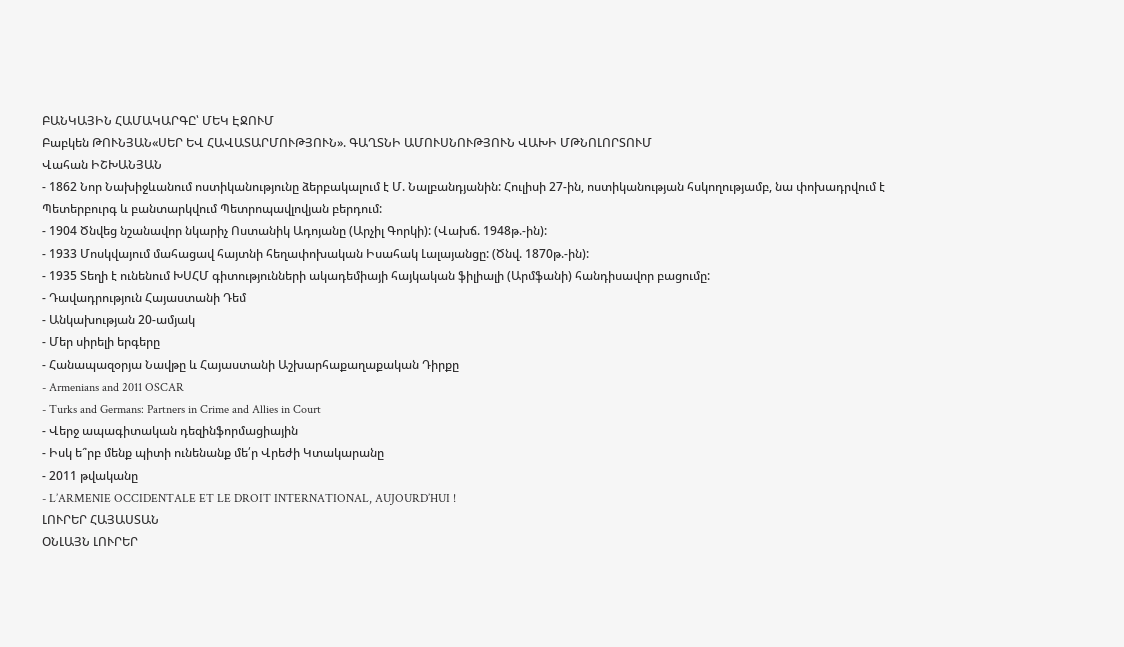ԲԱՆԿԱՅԻՆ ՀԱՄԱԿԱՐԳԸ՝ ՄԵԿ ԷՋՈՒՄ
Բաբկեն ԹՈՒՆՅԱՆ«ՍԵՐ ԵՎ ՀԱՎԱՏԱՐՄՈՒԹՅՈՒՆ». ԳԱՂՏՆԻ ԱՄՈՒՍՆՈՒԹՅՈՒՆ ՎԱԽԻ ՄԹՆՈԼՈՐՏՈՒՄ
Վահան ԻՇԽԱՆՅԱՆ
- 1862 Նոր Նախիջևանում ոստիկանությունը ձերբակալում է Մ. Նալբանդյանին: Հուլիսի 27-ին, ոստիկանության հսկողությամբ, նա փոխադրվում է Պետերբուրգ և բանտարկվում Պետրոպավլովյան բերդում:
- 1904 Ծնվեց նշանավոր նկարիչ Ոստանիկ Ադոյանը (Արչիլ Գորկի): (Վախճ. 1948թ.-ին):
- 1933 Մոսկվայում մահացավ հայտնի հեղափոխական Իսահակ Լալայանցը: (Ծնվ. 1870թ.-ին):
- 1935 Տեղի է ունենում ԽՍՀՄ գիտությունների ակադեմիայի հայկական ֆիլիալի (Արմֆանի) հանդիսավոր բացումը:
- Դավադրություն Հայաստանի Դեմ
- Անկախության 20-ամյակ
- Մեր սիրելի երգերը
- Հանապազօրյա Նավթը և Հայաստանի Աշխարհաքաղաքական Դիրքը
- Armenians and 2011 OSCAR
- Turks and Germans: Partners in Crime and Allies in Court
- Վերջ ապագիտական դեզինֆորմացիային
- Իսկ ե՞րբ մենք պիտի ունենանք մե՛ր Վրեժի Կտակարանը
- 2011 թվականը
- L’ARMENIE OCCIDENTALE ET LE DROIT INTERNATIONAL, AUJOURD’HUI !
ԼՈՒՐԵՐ ՀԱՅԱՍՏԱՆ
ՕՆԼԱՅՆ ԼՈՒՐԵՐ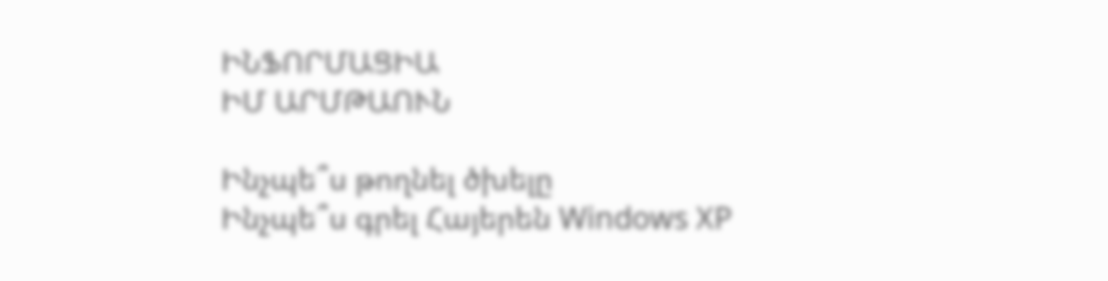ԻՆՖՈՐՄԱՑԻԱ
ԻՄ ԱՐՄԹԱՈՒՆ

Ինչպե՞ս թողնել ծխելը
Ինչպե՞ս գրել Հայերեն Windows XP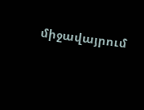միջավայրում